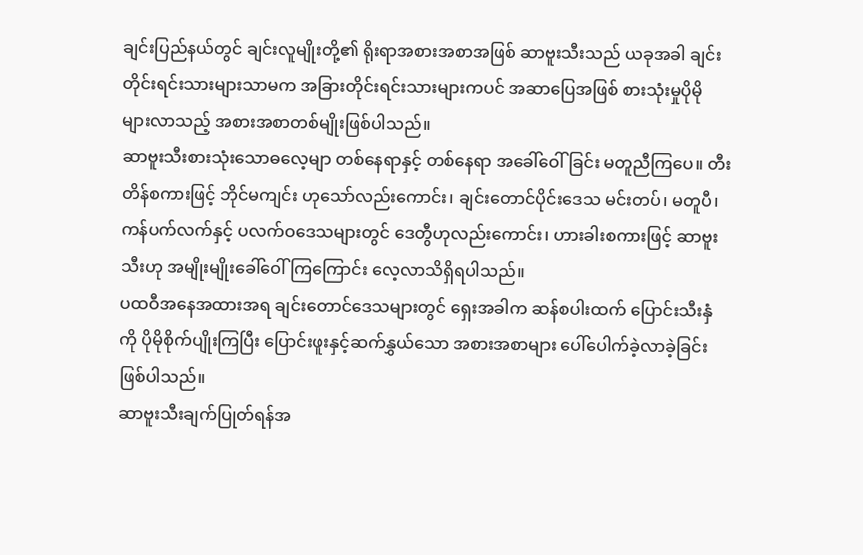ချင်းပြည်နယ်တွင် ချင်းလူမျိုးတို့၏ ရိုးရာအစားအစာအဖြစ် ဆာဗူးသီးသည် ယခုအခါ ချင်းတိုင်းရင်းသားများသာမက အခြားတိုင်းရင်းသားများကပင် အဆာပြေအဖြစ် စားသုံးမှုပိုမို များလာသည့် အစားအစာတစ်မျိုးဖြစ်ပါသည်။
ဆာဗူးသီးစားသုံးသောဓလေ့မျာ တစ်နေရာနှင့် တစ်နေရာ အခေါ်ဝေါ်ခြင်း မတူညီကြပေ။ တီးတိန်စကားဖြင့် ဘိုင်မကျင်း ဟုသော်လည်းကောင်း၊ ချင်းတောင်ပိုင်းဒေသ မင်းတပ်၊ မတူပီ၊ ကန်ပက်လက်နှင့် ပလက်ဝဒေသများတွင် ဒေတွီဟုလည်းကောင်း၊ ဟားခါးစကားဖြင့် ဆာဗူးသီးဟု အမျိုးမျိုးခေါ်ဝေါ်ကြကြောင်း လေ့လာသိရှိရပါသည်။
ပထဝီအနေအထားအရ ချင်းတောင်ဒေသများတွင် ရှေးအခါက ဆန်စပါးထက် ပြောင်းသီးနှံကို ပိုမိုစိုက်ပျိုးကြပြီး ပြောင်းဖူးနှင့်ဆက်နွှယ်သော အစားအစာများ ပေါ်ပေါက်ခဲ့လာခဲ့ခြင်း ဖြစ်ပါသည်။
ဆာဗူးသီးချက်ပြုတ်ရန်အ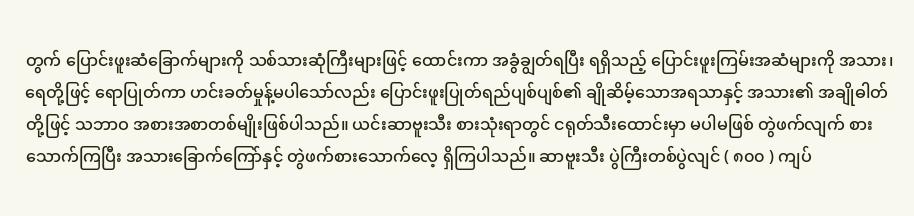တွက် ပြောင်းဖူးဆံခြောက်များကို သစ်သားဆုံကြီးများဖြင့် ထောင်းကာ အခွံချွတ်ရပြီး ရရှိသည့် ပြောင်းဖူးကြမ်းအဆံများကို အသား၊ ရေတို့ဖြင့် ရောပြုတ်ကာ ဟင်းခတ်မှုန့်မပါသော်လည်း ပြောင်းဖူးပြုတ်ရည်ပျစ်ပျစ်၏ ချိုဆိမ့်သောအရသာနှင့် အသား၏ အချိုဓါတ်တို့ဖြင့် သဘာဝ အစားအစာတစ်မျိုးဖြစ်ပါသည်။ ယင်းဆာဗူးသီး စားသုံးရာတွင် ငရုတ်သီးထောင်းမှာ မပါမဖြစ် တွဲဖက်လျက် စားသောက်ကြပြီး အသားခြောက်ကြော်နှင့် တွဲဖက်စားသောက်လေ့ ရှိကြပါသည်။ ဆာဗူးသီး ပွဲကြီးတစ်ပွဲလျင် ( ၈၀၀ ) ကျပ်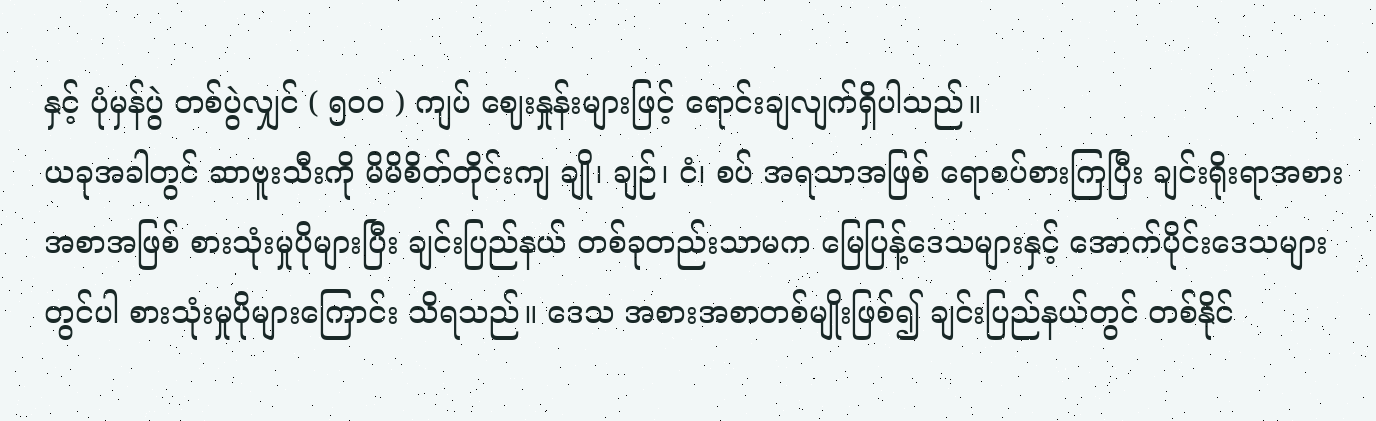နှင့် ပုံမှန်ပွဲ တစ်ပွဲလျှင် ( ၅၀၀ ) ကျပ် ဈေးနှုန်းများဖြင့် ရောင်းချလျက်ရှိပါသည်။
ယခုအခါတွင် ဆာဗူးသီးကို မိမိစိတ်တိုင်းကျ ချို၊ ချဉ်၊ ငံ၊ စပ် အရသာအဖြစ် ရောစပ်စားကြပြီး ချင်းရိုးရာအစားအစာအဖြစ် စားသုံးမှုပိုများပြီး ချင်းပြည်နယ် တစ်ခုတည်းသာမက မြေပြန့်ဒေသများနှင့် အောက်ပိုင်းဒေသများတွင်ပါ စားသုံးမှုပိုများကြောင်း သိရသည်။ ဒေသ အစားအစာတစ်မျိုးဖြစ်၍ ချင်းပြည်နယ်တွင် တစ်နိုင်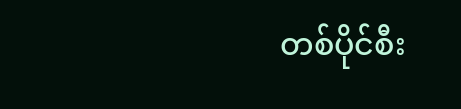တစ်ပိုင်စီး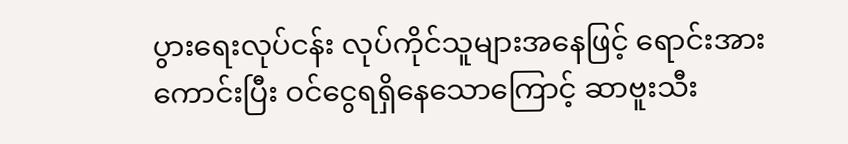ပွားရေးလုပ်ငန်း လုပ်ကိုင်သူများအနေဖြင့် ရောင်းအားကောင်းပြီး ဝင်ငွေရရှိနေသောကြောင့် ဆာဗူးသီး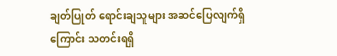ချတ်ပြုတ် ရောင်းချသူများ အဆင်ပြေလျက်ရှိကြောင်း သတင်းရရှိ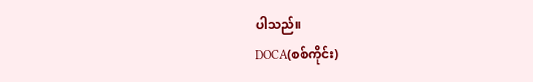ပါသည်။
DOCA(စစ်ကိုင်း)